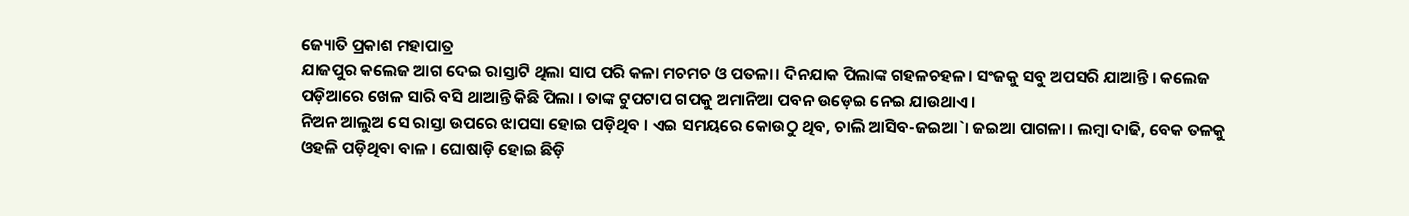ଜ୍ୟୋତି ପ୍ରକାଶ ମହାପାତ୍ର
ଯାଜପୁର କଲେଜ ଆଗ ଦେଇ ରାସ୍ତାଟି ଥିଲା ସାପ ପରି କଳା ମଚମଚ ଓ ପତଳା। ଦିନଯାକ ପିଲାଙ୍କ ଗହଳଚହଳ। ସଂଜକୁ ସବୁ ଅପସରି ଯାଆନ୍ତି । କଲେଜ ପଡ଼ିଆରେ ଖେଳ ସାରି ବସି ଥାଆନ୍ତି କିଛି ପିଲା । ତାଙ୍କ ଟୁପଟାପ ଗପକୁ ଅମାନିଆ ପବନ ଉଡ଼େଇ ନେଇ ଯାଉଥାଏ।
ନିଅନ ଆଲୁଅ ସେ ରାସ୍ତା ଉପରେ ଝାପସା ହୋଇ ପଡ଼ିଥିବ । ଏଇ ସମୟରେ କୋଉଠୁ ଥିବ, ଚାଲି ଆସିବ-ଜଇଆ`। ଜଇଆ ପାଗଳା । ଲମ୍ବା ଦାଢି, ବେକ ତଳକୁ ଓହଳି ପଡ଼ିଥିବା ବାଳ । ଘୋଷାଡ଼ି ହୋଇ ଛିଡ଼ି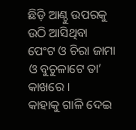ଛିଡ଼ି ଆଣ୍ଠୁ ଉପରକୁ ଉଠି ଆସିଥିବା ପେଂଟ ଓ ଚିରା ଜାମା ଓ ବୁଚୁଳାଟେ ତା’ କାଖରେ ।
କାହାକୁ ଗାଳି ଦେଇ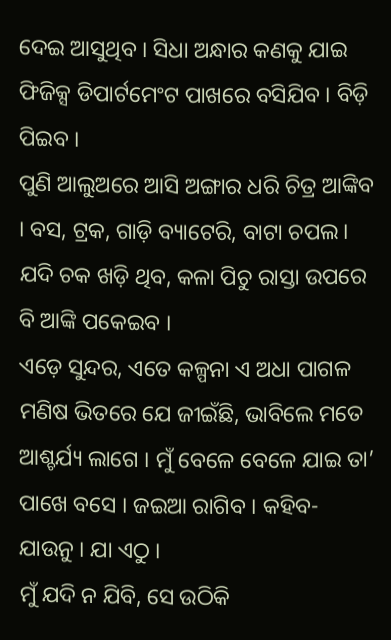ଦେଇ ଆସୁଥିବ । ସିଧା ଅନ୍ଧାର କଣକୁ ଯାଇ ଫିଜିକ୍ସ ଡିପାର୍ଟମେଂଟ ପାଖରେ ବସିଯିବ । ବିଡ଼ି ପିଇବ ।
ପୁଣି ଆଲୁଅରେ ଆସି ଅଙ୍ଗାର ଧରି ଚିତ୍ର ଆଙ୍କିବ । ବସ, ଟ୍ରକ, ଗାଡ଼ି ବ୍ୟାଟେରି, ବାଟା ଚପଲ। ଯଦି ଚକ ଖଡ଼ି ଥିବ, କଳା ପିଚୁ ରାସ୍ତା ଉପରେ ବି ଆଙ୍କି ପକେଇବ ।
ଏଡ଼େ ସୁନ୍ଦର, ଏତେ କଳ୍ପନା ଏ ଅଧା ପାଗଳ ମଣିଷ ଭିତରେ ଯେ ଜୀଇଁଛି, ଭାବିଲେ ମତେ ଆଶ୍ଚର୍ଯ୍ୟ ଲାଗେ । ମୁଁ ବେଳେ ବେଳେ ଯାଇ ତା’ ପାଖେ ବସେ । ଜଇଆ ରାଗିବ । କହିବ- ଯାଉନୁ । ଯା ଏଠୁ ।
ମୁଁ ଯଦି ନ ଯିବି, ସେ ଉଠିକି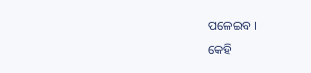ପଳେଇବ ।
କେହି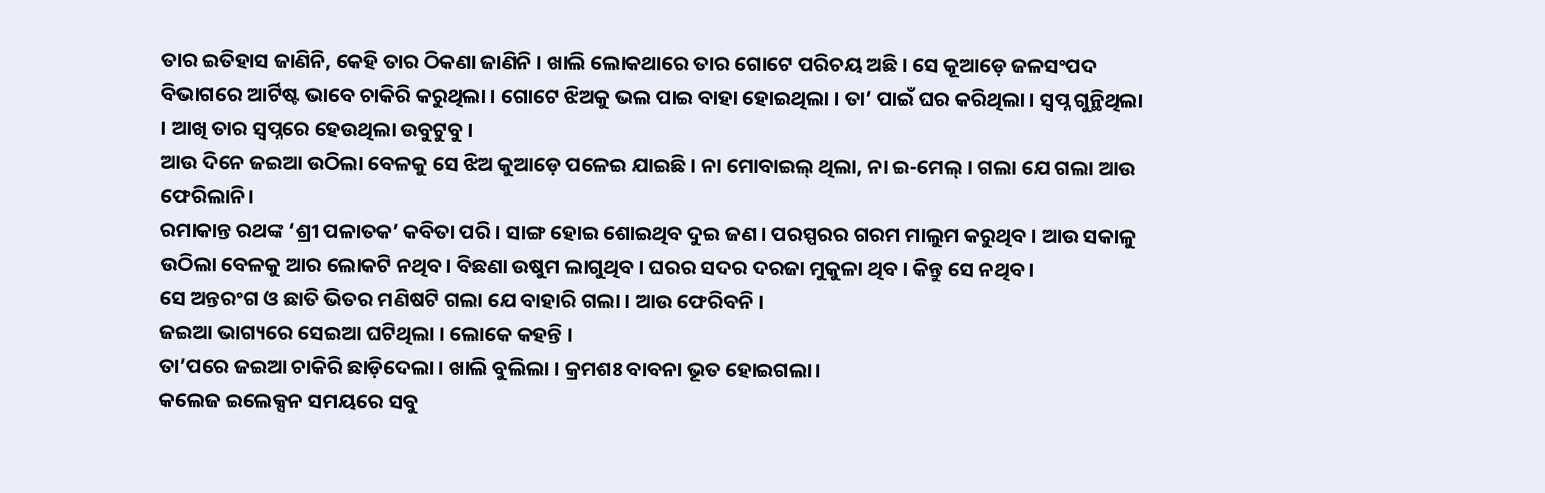ତାର ଇତିହାସ ଜାଣିନି, କେହି ତାର ଠିକଣା ଜାଣିନି । ଖାଲି ଲୋକଥାରେ ତାର ଗୋଟେ ପରିଚୟ ଅଛି । ସେ କୂଆଡ଼େ ଜଳସଂପଦ ବିଭାଗରେ ଆର୍ଟିଷ୍ଟ ଭାବେ ଚାକିରି କରୁଥିଲା । ଗୋଟେ ଝିଅକୁ ଭଲ ପାଇ ବାହା ହୋଇଥିଲା । ତା’ ପାଇଁ ଘର କରିଥିଲା । ସ୍ୱପ୍ନ ଗୁନ୍ଥିଥିଲା । ଆଖି ତାର ସ୍ୱପ୍ନରେ ହେଉଥିଲା ଉବୁଟୁବୁ ।
ଆଉ ଦିନେ ଜଇଆ ଉଠିଲା ବେଳକୁ ସେ ଝିଅ କୁଆଡ଼େ ପଳେଇ ଯାଇଛି । ନା ମୋବାଇଲ୍ ଥିଲା, ନା ଇ-ମେଲ୍ । ଗଲା ଯେ ଗଲା ଆଉ ଫେରିଲାନି।
ରମାକାନ୍ତ ରଥଙ୍କ ‘ଶ୍ରୀ ପଳାତକ’ କବିତା ପରି । ସାଙ୍ଗ ହୋଇ ଶୋଇଥିବ ଦୁଇ ଜଣ । ପରସ୍ପରର ଗରମ ମାଲୁମ କରୁଥିବ । ଆଉ ସକାଳୁ ଉଠିଲା ବେଳକୁ ଆର ଲୋକଟି ନଥିବ। ବିଛଣା ଉଷୁମ ଲାଗୁଥିବ । ଘରର ସଦର ଦରଜା ମୁକୁଳା ଥିବ । କିନ୍ତୁ ସେ ନଥିବ ।
ସେ ଅନ୍ତରଂଗ ଓ ଛାତି ଭିତର ମଣିଷଟି ଗଲା ଯେ ବାହାରି ଗଲା । ଆଉ ଫେରିବନି ।
ଜଇଆ ଭାଗ୍ୟରେ ସେଇଆ ଘଟିଥିଲା । ଲୋକେ କହନ୍ତି ।
ତା’ପରେ ଜଇଆ ଚାକିରି ଛାଡ଼ିଦେଲା । ଖାଲି ବୁଲିଲା । କ୍ରମଶଃ ବାବନା ଭୂତ ହୋଇଗଲା।
କଲେଜ ଇଲେକ୍ସନ ସମୟରେ ସବୁ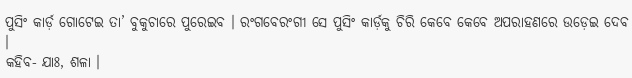ପୁସିଂ କାର୍ଡ଼ ଗୋଟେଇ ତା’ ବୁକୁଚାରେ ପୁରେଇବ । ରଂଗବେରଂଗୀ ସେ ପୁସିଂ କାର୍ଡ଼କୁ ଚିରି କେବେ କେବେ ଅପରାହଣରେ ଉଡ଼େଇ ଦେବ ।
କହିବ- ଯାଃ, ଶଳା ।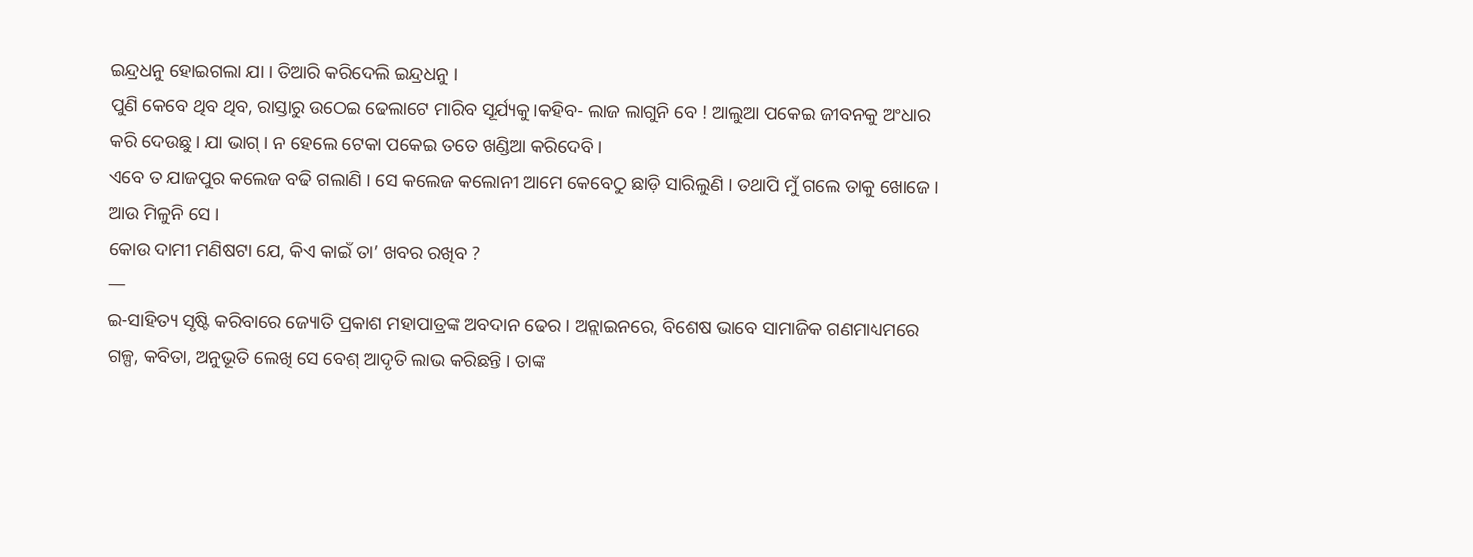ଇନ୍ଦ୍ରଧନୁ ହୋଇଗଲା ଯା । ତିଆରି କରିଦେଲି ଇନ୍ଦ୍ରଧନୁ ।
ପୁଣି କେବେ ଥିବ ଥିବ, ରାସ୍ତାରୁ ଉଠେଇ ଢେଲାଟେ ମାରିବ ସୂର୍ଯ୍ୟକୁ।କହିବ- ଲାଜ ଲାଗୁନି ବେ ! ଆଲୁଆ ପକେଇ ଜୀବନକୁ ଅଂଧାର କରି ଦେଉଛୁ । ଯା ଭାଗ୍ । ନ ହେଲେ ଟେକା ପକେଇ ତତେ ଖଣ୍ଡିଆ କରିଦେବି ।
ଏବେ ତ ଯାଜପୁର କଲେଜ ବଢି ଗଲାଣି । ସେ କଲେଜ କଲୋନୀ ଆମେ କେବେଠୁ ଛାଡ଼ି ସାରିଲୁଣି । ତଥାପି ମୁଁ ଗଲେ ତାକୁ ଖୋଜେ ।
ଆଉ ମିଳୁନି ସେ ।
କୋଉ ଦାମୀ ମଣିଷଟା ଯେ, କିଏ କାଇଁ ତା’ ଖବର ରଖିବ ?
—
ଇ-ସାହିତ୍ୟ ସୃଷ୍ଟି କରିବାରେ ଜ୍ୟୋତି ପ୍ରକାଶ ମହାପାତ୍ରଙ୍କ ଅବଦାନ ଢେର । ଅନ୍ଲାଇନରେ, ବିଶେଷ ଭାବେ ସାମାଜିକ ଗଣମାଧ୍ୟମରେ ଗଳ୍ପ, କବିତା, ଅନୁଭୂତି ଲେଖି ସେ ବେଶ୍ ଆଦୃତି ଲାଭ କରିଛନ୍ତି । ତାଙ୍କ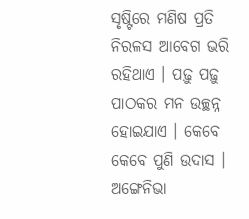ସୃଷ୍ଟିରେ ମଣିଷ ପ୍ରତି ନିରଳସ ଆବେଗ ଭରି ରହିଥାଏ । ପଢ଼ୁ ପଢ଼ୁ ପାଠକର ମନ ଉଚ୍ଛନ୍ନ ହୋଇଯାଏ । କେବେ କେବେ ପୁଣି ଉଦାସ । ଅଙ୍ଗେନିଭା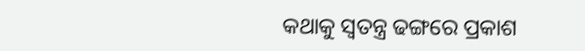କଥାକୁ ସ୍ୱତନ୍ତ୍ର ଢଙ୍ଗରେ ପ୍ରକାଶ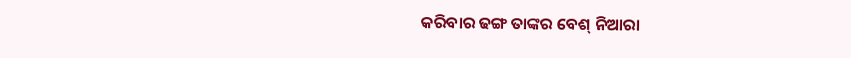କରିବାର ଢଙ୍ଗ ତାଙ୍କର ବେଶ୍ ନିଆରା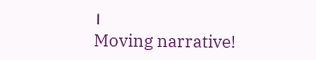।
Moving narrative!